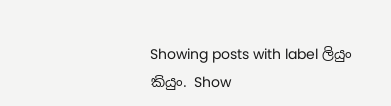Showing posts with label ලියුං කියුං. Show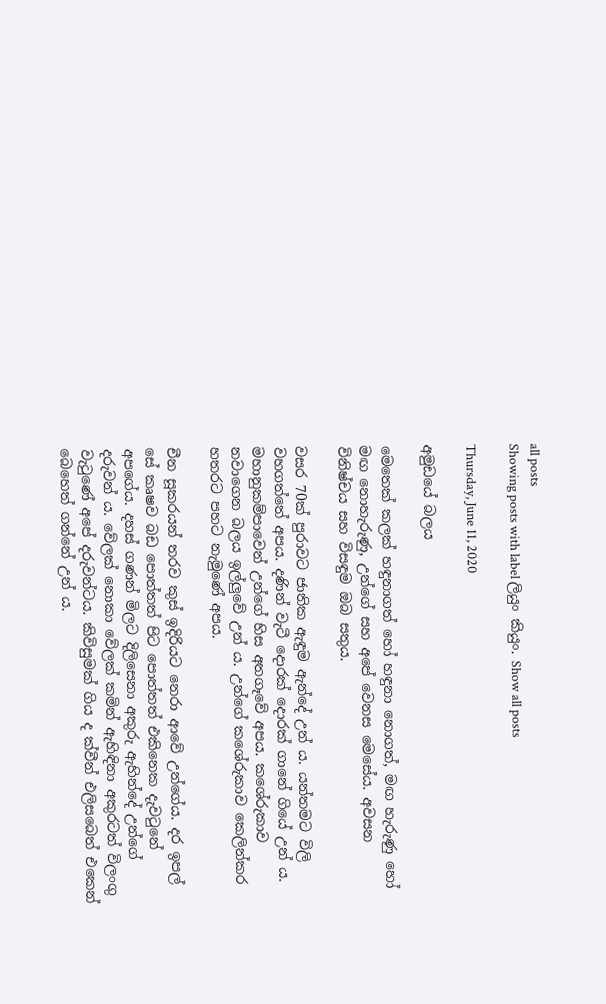all posts
Showing posts with label ලියුං කියුං. Show all posts

Thursday, June 11, 2020

අමුඩයේ බලය

මෙතෙක් කලක් හඳුනාගත් හෝ හඳුනා නොගත්, මඟ හැරුණු හෝ මඟ නොහැරුණු, උන්ගේ සහ අපේ වෙනස මෙසේය. අවසන විනිෂ්චය සහ විසඳුම ඔබ සතුය.

වසර 70ක් පුරාවට ජාතික ඇඳුම ඇන්දේ උන් ය. යන්තමට විලි වහගත්තේ අපය. දණින් වැටී දොරක් දොරක් ගානේ ගියේ උන් ය. මහානුකම්පාවෙන් උන්ගේ හිස අතගෑවේ අපය. කශේරුකාව නවාගෙන බලය ඉල්ලුවේ උන් ය. උන්ගේ කශේරුකාව කෙලින්කර හතරට පහට නැමුණේ අපය.

චීන සූකරයන් තරව කුස් ඉදිරියට නෙරා ආවේ උන්ගේය. දර ඉපල් සේ කෘෂව බඩ පොත්තත් පිට පොත්තත් එකිනෙක දැවටුනේ අපගේය. දහස් ගණන් මිලට දිලිසෙනා අකුරු ඇහින්දේ උන්ගේ දරුවන් ය. වේලක් නොකා වේලක් කමින් ඇහිඳිනා අකුරටත් විලංගු වැටුණේ අපේ දරුවන්ටය. කිවිසුමක් ගිය ද ක්වීන් එලිසබෙත් එකෙන් බෙහෙත් ගන්නේ උන් ය.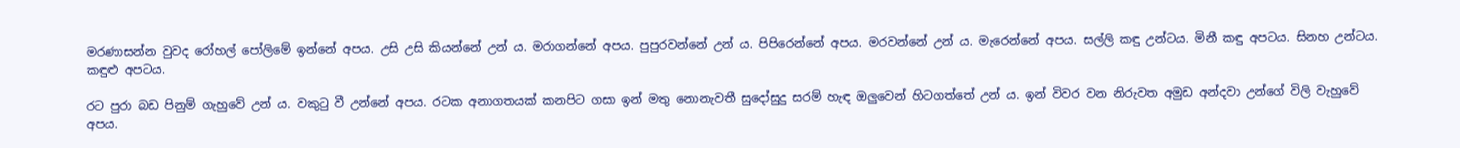මරණාසන්න වුවද රෝහල් පෝලිමේ ඉන්නේ අපය. උසි උසි කියන්නේ උන් ය. මරාගන්නේ අපය. පුපුරවන්නේ උන් ය. පිපිරෙන්නේ අපය. මරවන්නේ උන් ය. මැරෙන්නේ අපය. සල්ලි කඳු උන්ටය. මිනී කඳු අපටය. සිනහ උන්ටය. කඳුළු අපටය.

රට පුරා බඩ පිනුම් ගැහුවේ උන් ය. වකුටු වී උන්නේ අපය. රටක අනාගතයක් කනපිට ගසා ඉන් මතු නොනැවතී සුදෝසුදු සරම් හැඳ ඔලුවෙන් හිටගත්තේ උන් ය. ඉන් විවර වන නිරුවත අමුඩ අන්දවා උන්ගේ විලි වැහුවේ අපය.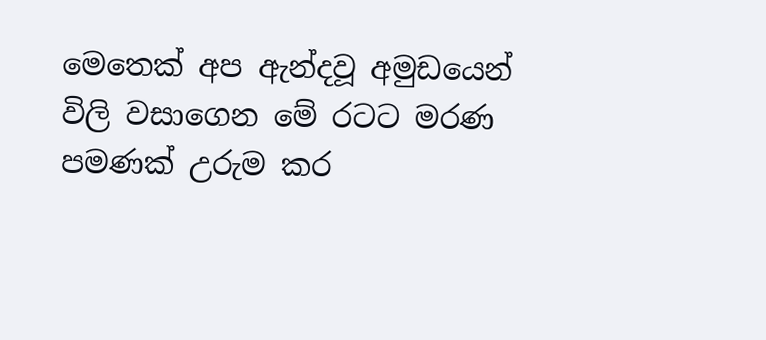මෙතෙක් අප ඇන්දවූ අමුඩයෙන් විලි වසාගෙන මේ රටට මරණ පමණක් උරුම කර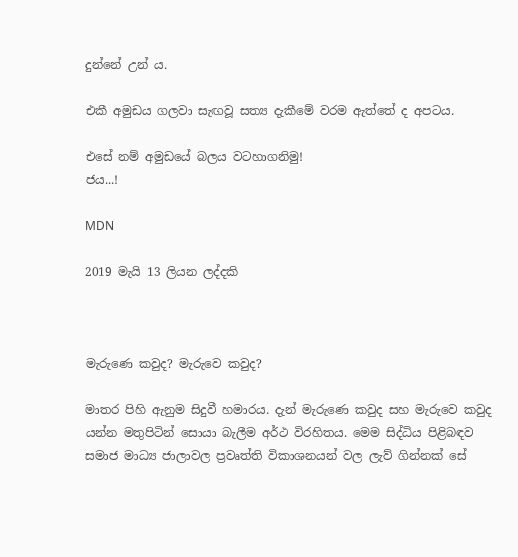දුන්නේ උන් ය.

එකී අමුඩය ගලවා සැඟවූ සත්‍ය දැකීමේ වරම ඇත්තේ ද අපටය.

එසේ නම් අමුඩයේ බලය වටහාගනිමු!
ජය...!

MDN

2019 මැයි 13 ලියන ලද්දකි



මැරුණෙ කවුද? මැරුවෙ කවුද?

මාතර පිහි ඇනුම සිදුවී හමාරය. දැන් මැරුණෙ කවුද සහ මැරුවෙ කවුද යන්න මතුපිටින් සොයා බැලීම අර්ථ විරහිතය. මෙම සිද්ධිය පිළිබඳව සමාජ මාධ්‍ය ජාලාවල ප්‍රවෘත්ති විකාශනයන් වල ලැව් ගින්නක් සේ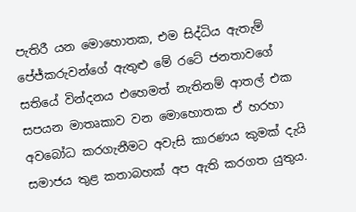පැතිරී යන මොහොතක, එම සිද්ධිය ඇතැම් පේජ්කරුවන්ගේ ඇතුළු මේ රටේ ජනතාවගේ සතියේ වින්දනය එහෙමත් නැතිනම් ආතල් එක සපයන මාතෘකාව වන මොහොතක ඒ හරහා අවබෝධ කරගැනීමට අවැසි කාරණය කුමක් දැයි සමාජය තුළ කතාබහක් අප ඇති කරගත යුතුය.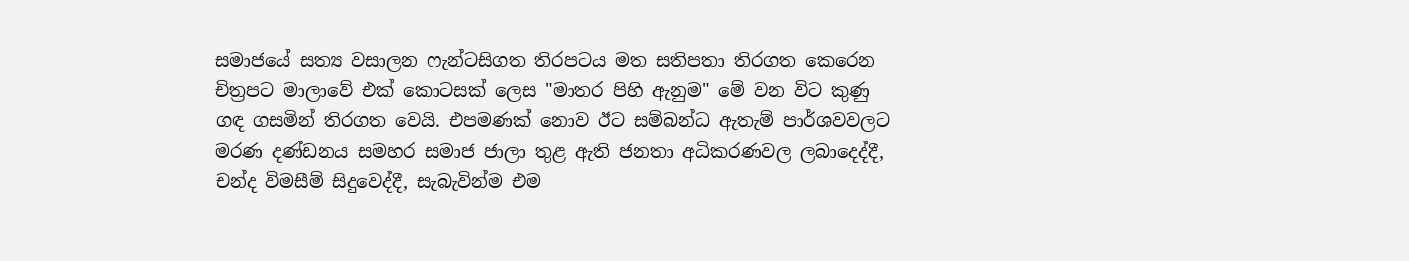සමාජයේ සත්‍ය වසාලන ෆැන්ටසිගත තිරපටය මත සතිපතා තිරගත කෙරෙන චිත්‍රපට මාලාවේ එක් කොටසක් ලෙස "මාතර පිහි ඇනුම" මේ වන විට කුණු ගඳ ගසමින් තිරගත වෙයි. එපමණක් නොව ඊට සම්බන්ධ ඇතැම් පාර්ශවවලට මරණ දණ්ඩනය සමහර සමාජ ජාලා තුළ ඇති ජනතා අධිකරණවල ලබාදෙද්දී, චන්ද විමසීම් සිදුවෙද්දී, සැබැවින්ම එම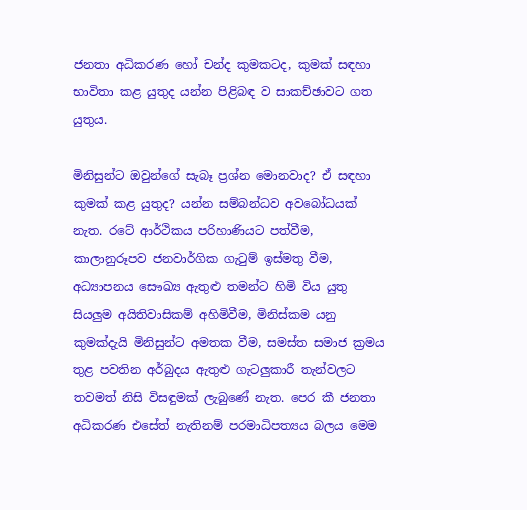ජනතා අධිකරණ හෝ චන්ද කුමකටද, කුමක් සඳහා භාවිතා කළ යුතුද යන්න පිළිබඳ ව සාකච්ඡාවට ගත යුතුය.

මිනිසුන්ට ඔවුන්ගේ සැබෑ ප්‍රශ්න මොනවාද? ඒ සඳහා කුමක් කළ යුතුද? යන්න සම්බන්ධව අවබෝධයක් නැත. රටේ ආර්ථිකය පරිහාණියට පත්වීම, කාලානුරූපව ජනවාර්ගික ගැටුම් ඉස්මතු වීම, අධ්‍යාපනය සෞඛ්‍ය ඇතුළු තමන්ට හිමි විය යුතු සියලුම අයිතිවාසිකම් අහිමිවීම, මිනිස්කම යනු කුමක්දැයි මිනිසුන්ට අමතක වීම, සමස්ත සමාජ ක්‍රමය තුළ පවතින අර්බුදය ඇතුළු ගැටලුකාරී තැන්වලට තවමත් නිසි විසඳුමක් ලැබුණේ නැත. පෙර කී ජනතා අධිකරණ එසේත් නැතිනම් පරමාධිපත්‍යය බලය මෙම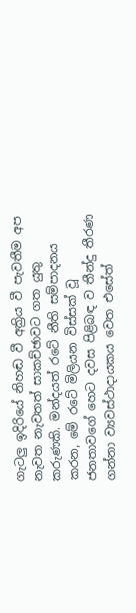ගැටලු ඉදිරියේ නිහඬ වී අක්‍රිය වී පැවතීම අප නැවත නැවතත් සාකච්ඡාවට ගත යුතු කරුණකි. මන්දයත් රටේ නීති සම්පාදනය කරන, මේ රටේ මිලියන විස්සක් වූ ජනතාවගේ හෙට දවස පිළිබඳ ව තීන්දු තීරණ ගන්නා ව්‍යවස්ථාදායකය වෙත එසේත්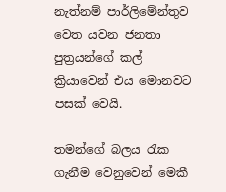නැත්නම් පාර්ලිමේන්තුව වෙත යවන ජනතා පුත්‍රයන්ගේ කල් ක්‍රියාවෙන් එය මොනවට පසක් වෙයි.

තමන්ගේ බලය රැක ගැනීම වෙනුවෙන් මෙකී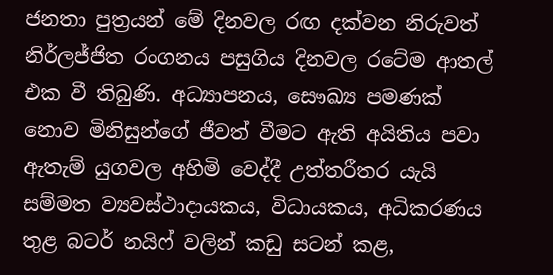ජනතා පුත්‍රයන් මේ දිනවල රඟ දක්වන නිරුවත් නිර්ලජ්ජිත රංගනය පසුගිය දිනවල රටේම ආතල් එක වී තිබුණි. අධ්‍යාපනය, සෞඛ්‍ය පමණක් නොව මිනිසුන්ගේ ජීවත් වීමට ඇති අයිතිය පවා ඇතැම් යුගවල අහිමි වෙද්දී උත්තරීතර යැයි සම්මත ව්‍යවස්ථාදායකය, විධායකය, අධිකරණය තුළ බටර් නයිෆ් වලින් කඩු සටන් කළ,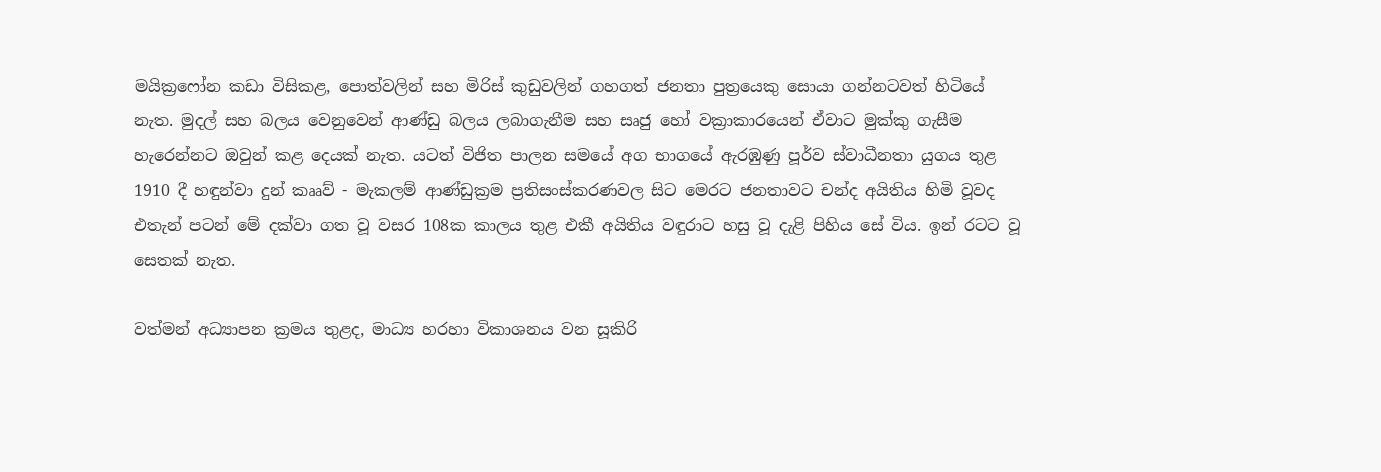මයික්‍රෆෝන කඩා විසිකළ, පොත්වලින් සහ මිරිස් කුඩුවලින් ගහගත් ජනතා පුත්‍රයෙකු සොයා ගන්නටවත් හිටියේ නැත. මුදල් සහ බලය වෙනුවෙන් ආණ්ඩු බලය ලබාගැනීම සහ සෘජු හෝ වක්‍රාකාරයෙන් ඒවාට මුක්කු ගැසීම හැරෙන්නට ඔවුන් කළ දෙයක් නැත. යටත් විජිත පාලන සමයේ අග භාගයේ ඇරඹුණු පූර්ව ස්වාධීනතා යුගය තුළ 1910 දී හඳුන්වා දුන් කෲව් - මැකලම් ආණ්ඩුක්‍රම ප්‍රතිසංස්කරණවල සිට මෙරට ජනතාවට චන්ද අයිතිය හිමි වූවද එතැන් පටන් මේ දක්වා ගත වූ වසර 108ක කාලය තුළ එකී අයිතිය වඳුරාට හසු වූ දැළි පිහිය සේ විය. ඉන් රටට වූ සෙතක් නැත.

වත්මන් අධ්‍යාපන ක්‍රමය තුළද, මාධ්‍ය හරහා විකාශනය වන සූකිරි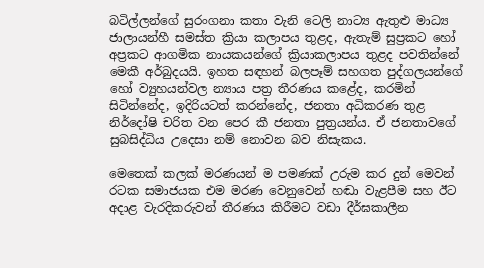බටිල්ලන්ගේ සුරංගනා කතා වැනි ටෙලි නාට්‍ය ඇතුළු මාධ්‍ය ජාලායන්හී සමස්ත ක්‍රියා කලාපය තුළද, ඇතැම් සුප්‍රකට හෝ අප්‍රකට ආගමික නායකයන්ගේ ක්‍රියාකලාපය තුළද පවතින්නේ මෙකී අර්බුදයයි. ඉහත සඳහන් බලපෑම් සහගත පුද්ගලයන්ගේ හෝ ව්‍යුහයන්වල න්‍යාය පත්‍ර තීරණය කළේද, කරමින් සිටින්නේද, ඉදිරියටත් කරන්නේද, ජනතා අධිකරණ තුළ නිර්දෝෂි චරිත වන පෙර කී ජනතා පුත්‍රයන්ය. ඒ ජනතාවගේ සුබසිද්ධිය උදෙසා නම් නොවන බව නිසැකය.

මෙතෙක් කලක් මරණයන් ම පමණක් උරුම කර දුන් මෙවන් රටක සමාජයක එම මරණ වෙනුවෙන් හඬා වැළපීම සහ ඊට අදාළ වැරදිකරුවන් තීරණය කිරීමට වඩා දීර්ඝකාලීන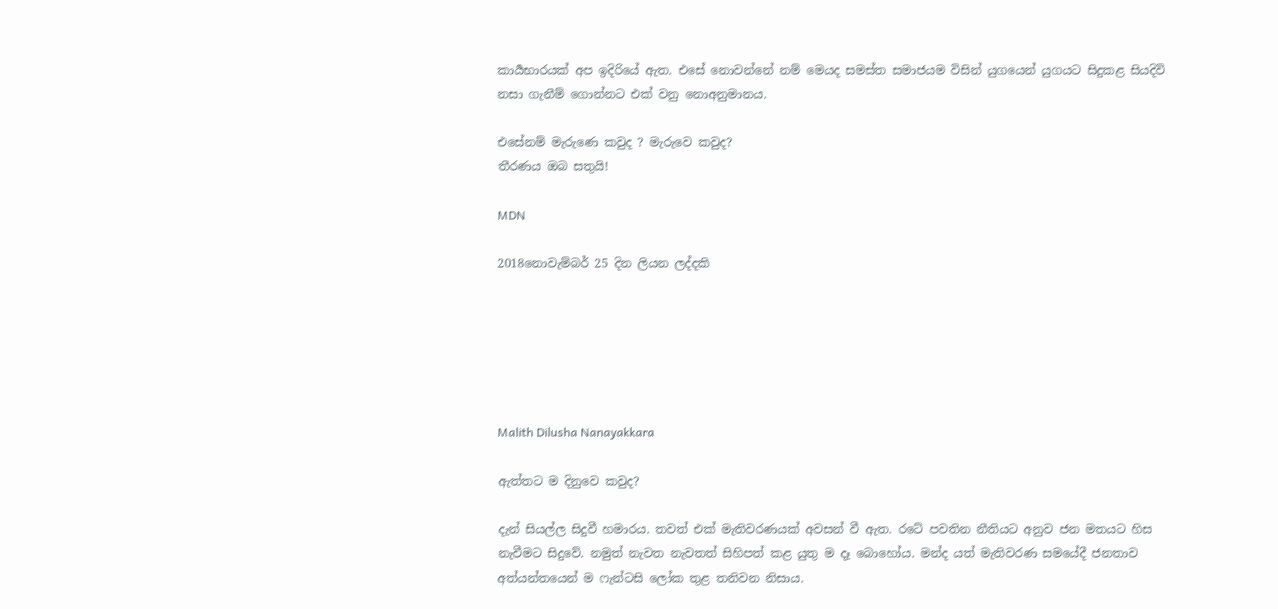කාර්‍යභාරයක් අප ඉදිරියේ ඇත. එසේ නොවන්නේ නම් මෙයද සමස්ත සමාජයම විසින් යුගයෙන් යුගයට සිදුකළ සියදිවි නසා ගැනීම් ගොන්නට එක් වනු නොඅනුමානය.

එසේනම් මැරුණෙ කවුද ? මැරුවෙ කවුද?
තීරණය ඔබ සතුයි!

MDN

2018න‌ොවැම්බර් 25 දින ලියන ලද්දකි






Malith Dilusha Nanayakkara

ඇත්තට ම දිනුවෙ කවුද?

දැන් සියල්ල සිදුවී හමාරය. තවත් එක් මැතිවරණයක් අවසන් වී ඇත. රටේ පවතින නීතියට අනුව ජන මතයට හිස නැවීමට සිදුවේ. නමුත් නැවත නැවතත් සිහිපත් කළ යුතු ම දෑ බොහෝය. මන්ද යත් මැතිවරණ සමයේදී ජනතාව අත්යන්තයෙන් ම ෆැන්ටසි ලෝක තුළ තනිවන නිසාය.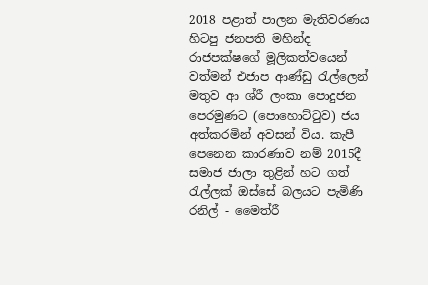2018 පළාත් පාලන මැතිවරණය හිටපු ජනපති මහින්ද රාජපක්ෂගේ මූලිකත්වයෙන් වත්මන් එජාප ආණ්ඩු රැල්ලෙන් මතුව ආ ශ්රී ලංකා පොදුජන පෙරමුණට (පොහොට්ටුව) ජය අත්කරමින් අවසන් විය. කැපී පෙනෙන කාරණාව නම් 2015දී සමාජ ජාලා තුළින් හට ගත් රැල්ලක් ඔස්සේ බලයට පැමිණි රනිල් - මෛත්රී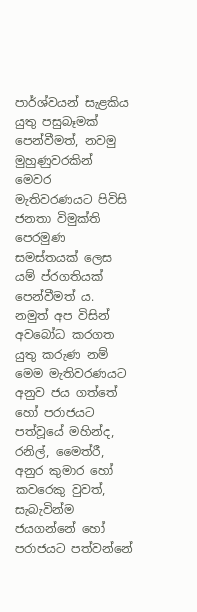පාර්ශ්වයන් සැළකිය යුතු පසුබෑමක් පෙන්වීමත්, නවමු මුහුණුවරකින් මෙවර මැතිවරණයට පිවිසි ජනතා විමුක්ති පෙරමුණ සමස්තයක් ලෙස යම් ප්රගතියක් පෙන්වීමත් ය.
නමුත් අප විසින් අවබෝධ කරගත යුතු කරුණ නම් මෙම මැතිවරණයට අනුව ජය ගත්තේ හෝ පරාජයට පත්වූයේ මහින්ද, රනිල්, මෛත්රී, අනුර කුමාර හෝ කවරෙකු වුවත්, සැබැවින්ම ජයගන්නේ හෝ පරාජයට පත්වන්නේ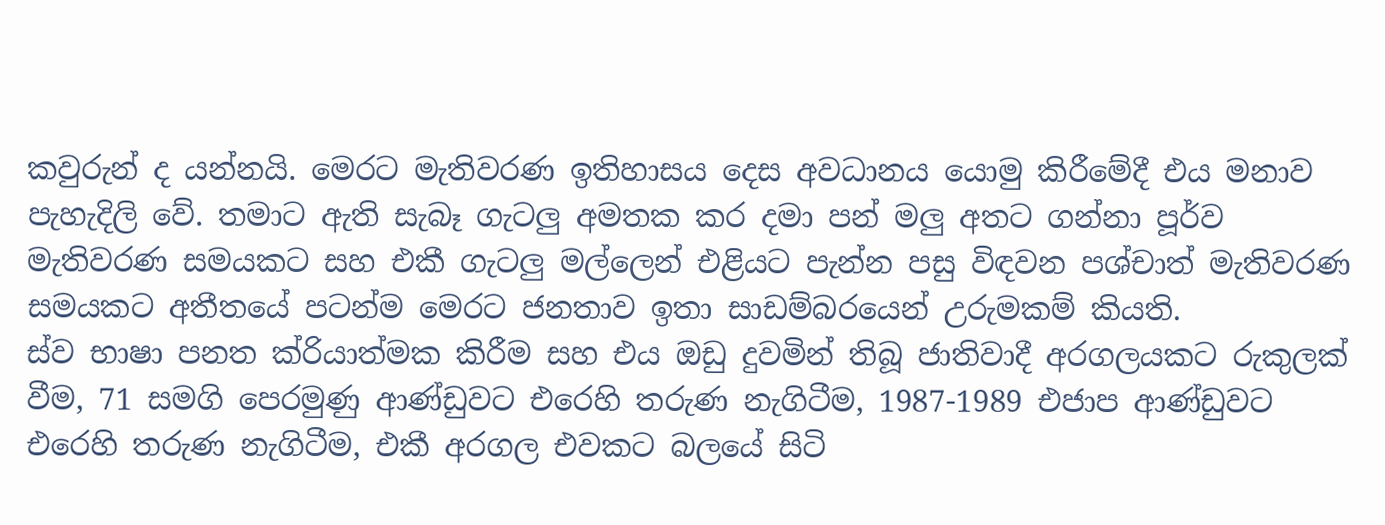කවුරුන් ද යන්නයි. මෙරට මැතිවරණ ඉතිහාසය දෙස අවධානය යොමු කිරීමේදී එය මනාව පැහැදිලි වේ. තමාට ඇති සැබෑ ගැටලු අමතක කර දමා පන් මලු අතට ගන්නා පූර්ව මැතිවරණ සමයකට සහ එකී ගැටලු මල්ලෙන් එළියට පැන්න පසු විඳවන පශ්චාත් මැතිවරණ සමයකට අතීතයේ පටන්ම මෙරට ජනතාව ඉතා සාඩම්බරයෙන් උරුමකම් කියති.
ස්ව භාෂා පනත ක්රියාත්මක කිරීම සහ එය ඔඩු දුවමින් තිබූ ජාතිවාදී අරගලයකට රුකුලක් වීම, 71 සමගි පෙරමුණු ආණ්ඩුවට එරෙහි තරුණ නැගිටීම, 1987-1989 එජාප ආණ්ඩුවට එරෙහි තරුණ නැගිටීම, එකී අරගල එවකට බලයේ සිටි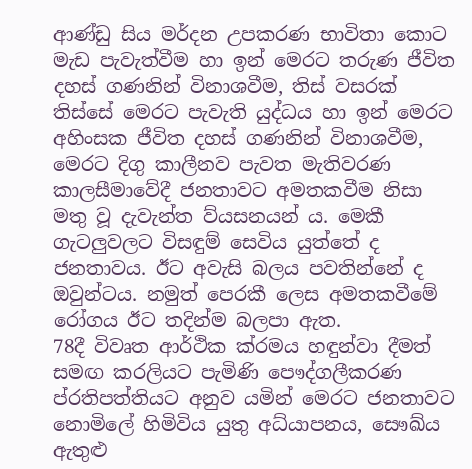ආණ්ඩු සිය මර්දන උපකරණ භාවිතා කොට මැඩ පැවැත්වීම හා ඉන් මෙරට තරුණ ජීවිත දහස් ගණනින් විනාශවීම, තිස් වසරක් තිස්සේ මෙරට පැවැති යුද්ධය හා ඉන් මෙරට අහිංසක ජීවිත දහස් ගණනින් විනාශවීම, මෙරට දිගු කාලීනව පැවත මැතිවරණ කාලසීමාවේදී ජනතාවට අමතකවීම නිසා මතු වූ දැවැන්ත ව්යසනයන් ය. මෙකී ගැටලුවලට විසඳුම් සෙවිය යුත්තේ ද ජනතාවය. ඊට අවැසි බලය පවතින්නේ ද ඔවුන්ටය. නමුත් පෙරකී ලෙස අමතකවීමේ රෝගය ඊට තදින්ම බලපා ඇත.
78දී විවෘත ආර්ථික ක්රමය හඳුන්වා දීමත් සමඟ කරලියට පැමිණි පෞද්ගලීකරණ ප්රතිපත්තියට අනුව යමින් මෙරට ජනතාවට නොමිලේ හිමිවිය යුතු අධ්යාපනය, සෞඛ්ය ඇතුළු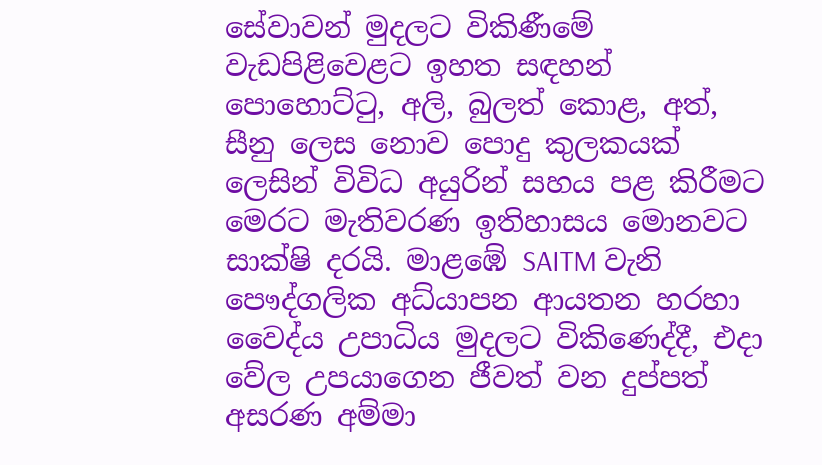සේවාවන් මුදලට විකිණීමේ වැඩපිළිවෙළට ඉහත සඳහන් පොහොට්ටු, අලි, බුලත් කොළ, අත්, සීනු ලෙස නොව පොදු කුලකයක් ලෙසින් විවිධ අයුරින් සහය පළ කිරීමට මෙරට මැතිවරණ ඉතිහාසය මොනවට සාක්ෂි දරයි. මාළඹේ SAITM වැනි පෞද්ගලික අධ්යාපන ආයතන හරහා වෛද්ය උපාධිය මුදලට විකිණෙද්දී, එදා වේල උපයාගෙන ජීවත් වන දුප්පත් අසරණ අම්මා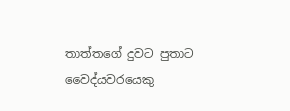තාත්තගේ දුවට පුතාට වෛද්යවරයෙකු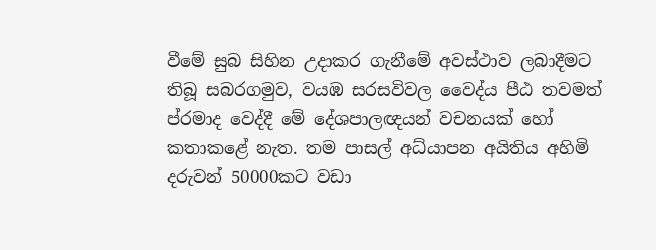වීමේ සුබ සිහින උදාකර ගැනීමේ අවස්ථාව ලබාදීමට තිබූ සබරගමුව, වයඹ සරසවිවල වෛද්ය පීඨ තවමත් ප්රමාද වෙද්දී මේ දේශපාලඥයන් වචනයක් හෝ කතාකළේ නැත. තම පාසල් අධ්යාපන අයිතිය අහිමි දරුවන් 50000කට වඩා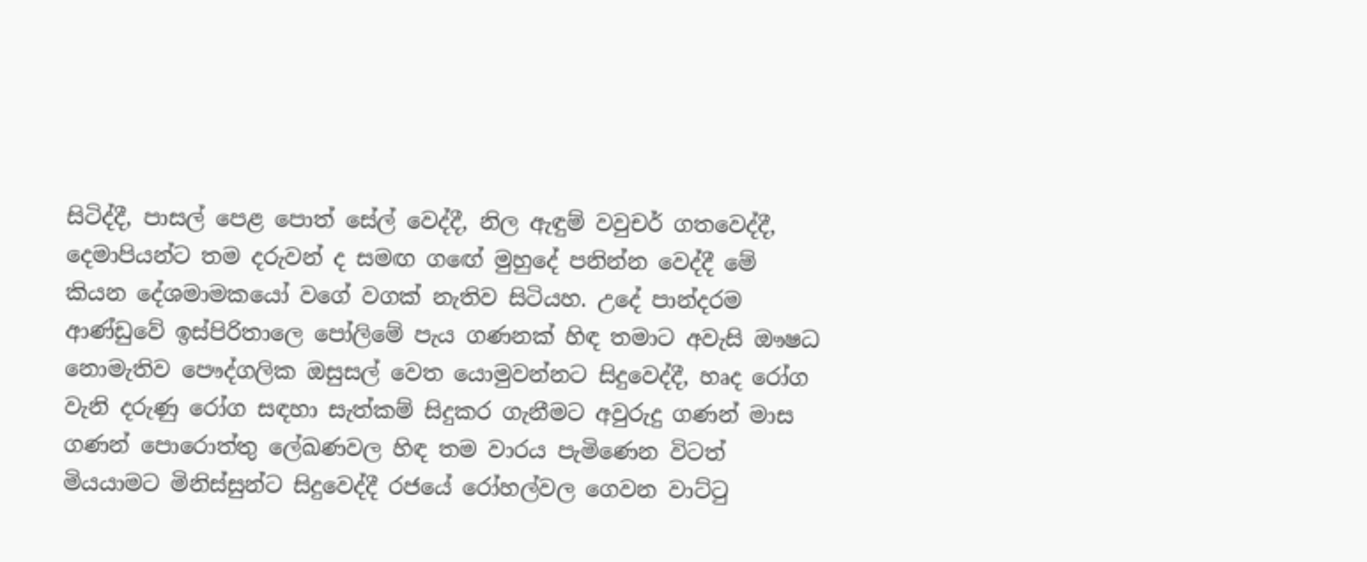සිටිද්දී, පාසල් පෙළ පොත් සේල් වෙද්දී, නිල ඇඳුම් වවුචර් ගතවෙද්දී, දෙමාපියන්ට තම දරුවන් ද සමඟ ගඟේ මුහුදේ පනින්න වෙද්දී මේ කියන දේශමාමකයෝ වගේ වගක් නැතිව සිටියහ. උදේ පාන්දරම ආණ්ඩුවේ ඉස්පිරිතාලෙ පෝලිමේ පැය ගණනක් හිඳ තමාට අවැසි ඖෂධ නොමැතිව පෞද්ගලික ඔසුසල් වෙත යොමුවන්නට සිදුවෙද්දී, හෘද රෝග වැනි දරුණු රෝග සඳහා සැත්කම් සිදුකර ගැනීමට අවුරුදු ගණන් මාස ගණන් පොරොත්තු ලේඛණවල හිඳ තම වාරය පැමිණෙන විටත් මියයාමට මිනිස්සුන්ට සිදුවෙද්දී රජයේ රෝහල්වල ගෙවන වාට්ටු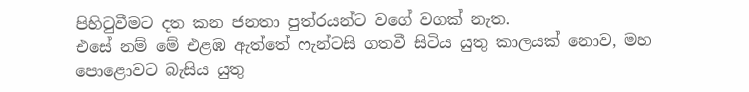පිහිටුවීමට දත කන ජනතා පුත්රයන්ට වගේ වගක් නැත.
එසේ නම් මේ එළඹ ඇත්තේ ෆැන්ටසි ගතවී සිටිය යුතු කාලයක් නොව, මහ පොළොවට බැසිය යුතු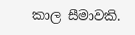කාල සීමාවකි.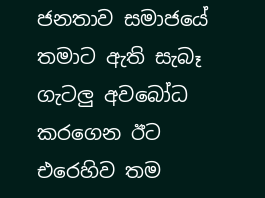ජනතාව සමාජයේ තමාට ඇති සැබෑ ගැටලු අවබෝධ කරගෙන ඊට එරෙහිව තම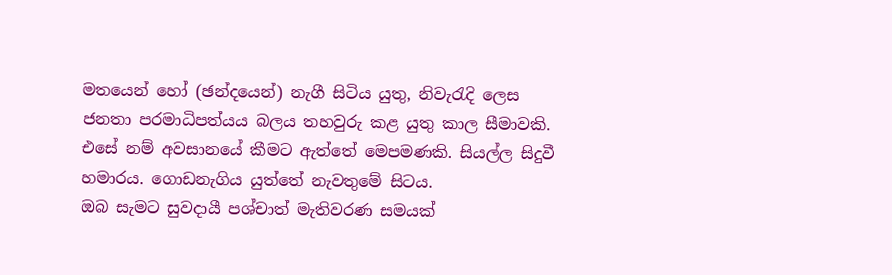මතයෙන් හෝ (ඡන්දයෙන්) නැගී සිටිය යුතු, නිවැරැදි ලෙස ජනතා පරමාධිපත්යය බලය තහවුරු කළ යුතු කාල සීමාවකි.
එසේ නම් අවසානයේ කීමට ඇත්තේ මෙපමණකි. සියල්ල සිදුවී හමාරය. ගොඩනැගිය යුත්තේ නැවතුමේ සිටය.
ඔබ සැමට සුවදායී පශ්චාත් මැතිවරණ සමයක්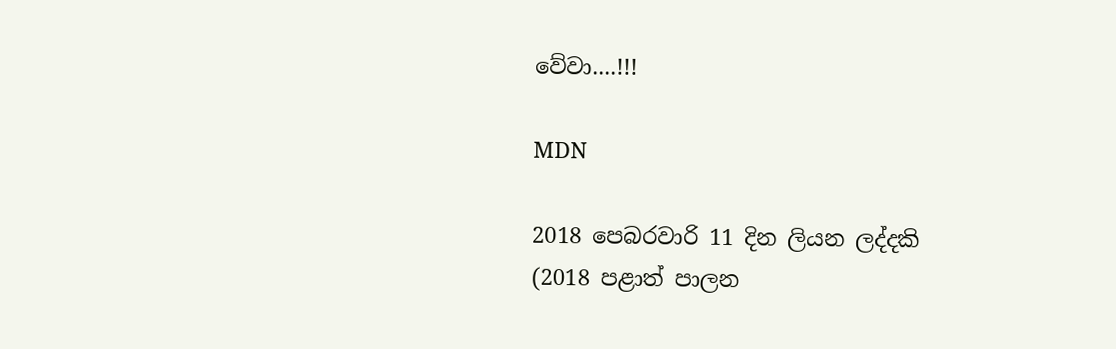වේවා....!!!

MDN

2018 ප‌ෙබරවාරි 11 දින ලියන ලද්දකි
(2018 පළාත් පාලන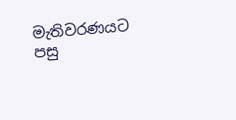මැතිවරණයට පසු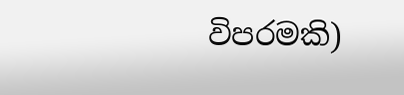විපරමකි)